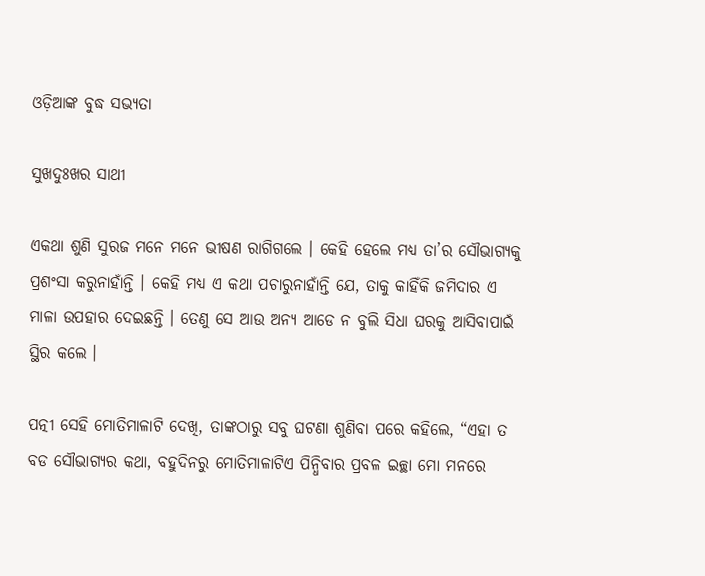ଓଡ଼ିଆଙ୍କ ବୁଦ୍ଧ ସଭ୍ୟତା

ସୁଖଦୁଃଖର ସାଥୀ

ଏକଥା ଶୁଣି ସୁରଜ ମନେ ମନେ ଭୀଷଣ ରାଗିଗଲେ । କେହି ହେଲେ ମଧ୍ୟ ତା’ର ସୌଭାଗ୍ୟକୁ ପ୍ରଶଂସା କରୁନାହାଁନ୍ତି । କେହି ମଧ୍ୟ ଏ କଥା ପଚାରୁନାହାଁନ୍ତି ଯେ, ତାକୁ କାହିଁକି ଜମିଦାର ଏ ମାଳା ଉପହାର ଦେଇଛନ୍ତି । ତେଣୁ ସେ ଆଉ ଅନ୍ୟ ଆଡେ ନ ବୁଲି ସିଧା ଘରକୁ ଆସିବାପାଇଁ ସ୍ଥିର କଲେ ।

ପତ୍ନୀ ସେହି ମୋତିମାଳାଟି ଦେଖି, ତାଙ୍କଠାରୁ ସବୁ ଘଟଣା ଶୁଣିବା ପରେ କହିଲେ, “ଏହା ତ ବଡ ସୌଭାଗ୍ୟର କଥା, ବହୁଦିନରୁ ମୋତିମାଳାଟିଏ ପିନ୍ଧିବାର ପ୍ରବଳ ଇଚ୍ଛା ମୋ ମନରେ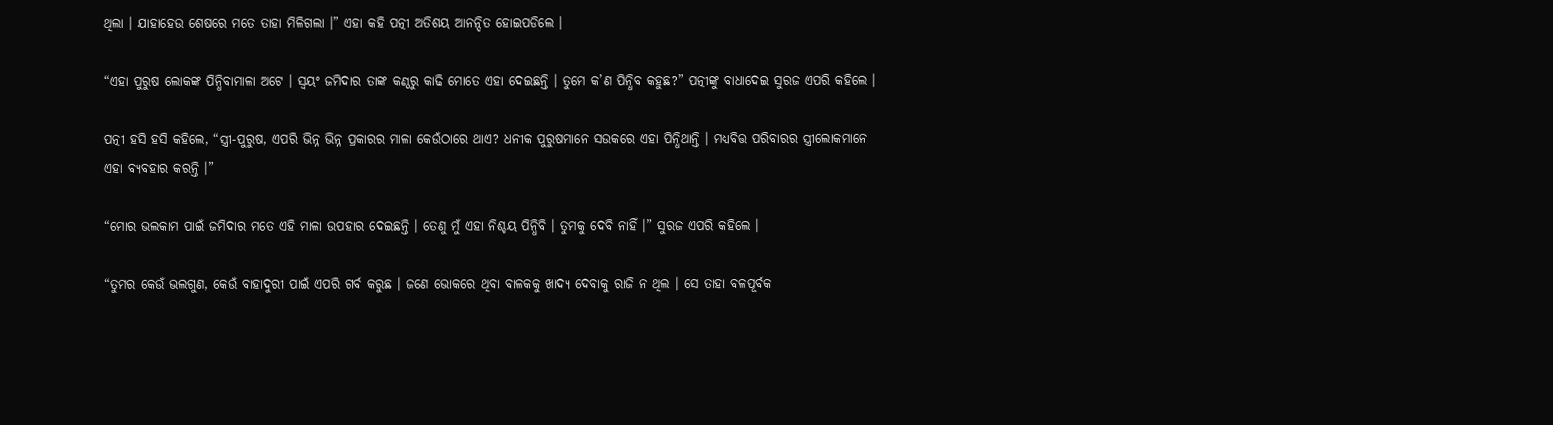ଥିଲା । ଯାହାହେଉ ଶେଷରେ ମତେ ତାହା ମିଳିଗଲା ।” ଏହା କହି ପତ୍ନୀ ଅତିଶୟ ଆନନ୍ଦିତ ହୋଇପଡିଲେ ।

“ଏହା ପୁରୁଷ ଲୋକଙ୍କ ପିନ୍ଧିବାମାଳା ଅଟେ । ସ୍ୱୟଂ ଜମିଦାର ତାଙ୍କ କଣ୍ଠରୁ କାଢି ମୋତେ ଏହା ଦେଇଛନ୍ତି । ତୁମେ କ’ଣ ପିନ୍ଧିବ କହୁଛ?” ପତ୍ନୀଙ୍କୁ ବାଧାଦେଇ ସୁରଜ ଏପରି କହିଲେ ।

ପତ୍ନୀ ହସି ହସି କହିଲେ, “ସ୍ତ୍ରୀ-ପୁରୁଷ, ଏପରି ଭିନ୍ନ ଭିନ୍ନ ପ୍ରକାରର ମାଳା କେଉଁଠାରେ ଥାଏ? ଧନୀକ ପୁରୁଷମାନେ ସଉକରେ ଏହା ପିନ୍ଧିଥାନ୍ତି । ମଧ୍ୟବିତ୍ତ ପରିବାରର ସ୍ତ୍ରୀଲୋକମାନେ ଏହା ବ୍ୟବହାର କରନ୍ତି ।”

“ମୋର ଭଲକାମ ପାଇଁ ଜମିଦାର ମତେ ଏହି ମାଳା ଉପହାର ଦେଇଛନ୍ତି । ତେଣୁ ମୁଁ ଏହା ନିଶ୍ଚୟ ପିନ୍ଧିବି । ତୁମକୁ ଦେବି ନାହିଁ ।” ସୁରଜ ଏପରି କହିଲେ ।

“ତୁମର କେଉଁ ଭଲଗୁଣ, କେଉଁ ବାହାଦୁରୀ ପାଇଁ ଏପରି ଗର୍ବ କରୁଛ । ଜଣେ ଭୋକରେ ଥିବା ବାଳକକୁ ଖାଦ୍ୟ ଦେବାକୁ ରାଜି ନ ଥିଲ । ସେ ତାହା ବଳପୂର୍ବକ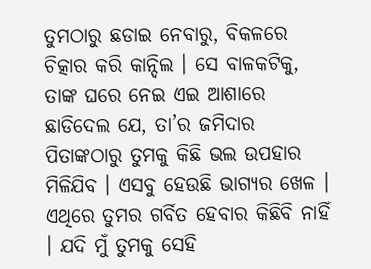ତୁମଠାରୁ ଛଡାଇ ନେବାରୁ, ବିକଳରେ ଚିତ୍କାର କରି କାନ୍ଦିଲ । ସେ ବାଳକଟିକୁ, ତାଙ୍କ ଘରେ ନେଇ ଏଇ ଆଶାରେ ଛାଡିଦେଲ ଯେ, ତା’ର ଜମିଦାର ପିତାଙ୍କଠାରୁ ତୁମକୁ କିଛି ଭଲ ଉପହାର ମିଳିଯିବ । ଏସବୁ ହେଉଛି ଭାଗ୍ୟର ଖେଳ । ଏଥିରେ ତୁମର ଗର୍ବିତ ହେବାର କିଛିବି ନାହିଁ । ଯଦି ମୁଁ ତୁମକୁ ସେହି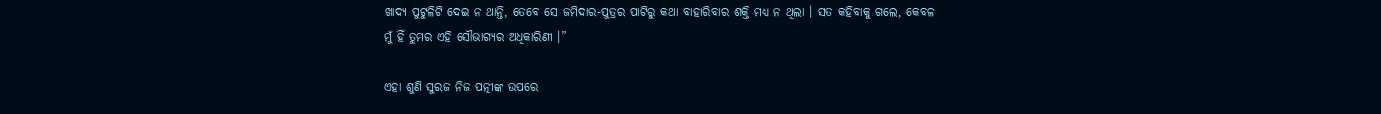ଖାଦ୍ୟ ପୁଟୁଳିଟି ଦେଇ ନ ଥାନ୍ତି, ତେବେ ସେ ଜମିଦାର-ପୁତ୍ରର ପାଟିରୁ କଥା ବାହାରିବାର ଶକ୍ତି ମଧ୍ୟ ନ ଥିଲା । ସତ କହିବାକୁ ଗଲେ, କେବଳ ମୁଁ ହିଁ ତୁମର ଏହି ସୌଭାଗ୍ୟର ଅଧିକାରିଣୀ ।”

ଏହା ଶୁଣି ସୁରଜ ନିଜ ପତ୍ନୀଙ୍କ ଉପରେ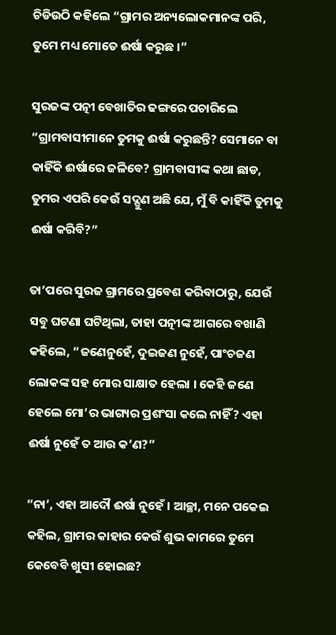ଚିଡିଉଠି କହିଲେ “ଗ୍ରାମର ଅନ୍ୟଲୋକମାନଙ୍କ ପରି, ତୁମେ ମଧ୍ୟ ମୋତେ ଈର୍ଷା କରୁଛ ।”

ସୁରଜଙ୍କ ପତ୍ନୀ ବେଖାତିର ଢଙ୍ଗରେ ପଚାରିଲେ “ଗ୍ରାମବାସୀମାନେ ତୁମକୁ ଈର୍ଷା କରୁଛନ୍ତି? ସେମାନେ ବା କାହିଁକି ଈର୍ଷାରେ ଜଳିବେ? ଗ୍ରାମବାସୀଙ୍କ କଥା ଛାଡ, ତୁମର ଏପରି କେଉଁ ସଦ୍ଗୁଣ ଅଛି ଯେ, ମୁଁ ବି କାହିଁକି ତୁମକୁ ଈର୍ଷା କରିବି?”

ତା’ପରେ ସୁରଜ ଗ୍ରାମରେ ପ୍ରବେଶ କରିବାଠାରୁ, ଯେଉଁ ସବୁ ଘଟଣା ଘଟିଥିଲା, ତାହା ପତ୍ନୀଙ୍କ ଆଗରେ ବଖାଣି କହିଲେ, “ଜଣେନୁହେଁ, ଦୁଇଜଣ ନୁହେଁ, ପାଂଚଜଣ ଲୋକଙ୍କ ସହ ମୋର ସାକ୍ଷାତ ହେଲା । କେହି ଜଣେ ହେଲେ ମୋ’ର ଭାଗ୍ୟର ପ୍ରଶଂସା କଲେ ନାହିଁ? ଏହା ଈର୍ଷା ନୁହେଁ ତ ଆଉ କ’ଣ?”

“ନା’, ଏହା ଆଦୌ ଈର୍ଷା ନୁହେଁ । ଆଚ୍ଛା, ମନେ ପକେଇ କହିଲ, ଗ୍ରାମର କାହାର କେଉଁ ଶୁଭ କାମରେ ତୁମେ କେବେବି ଖୁସୀ ହୋଇଛ?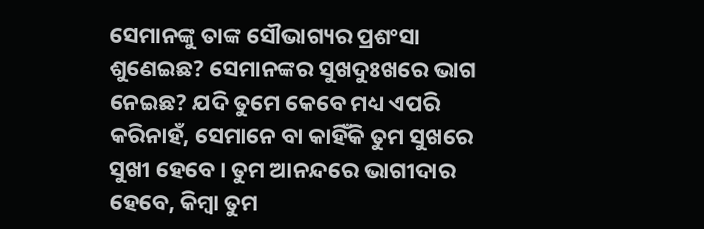ସେମାନଙ୍କୁ ତାଙ୍କ ସୌଭାଗ୍ୟର ପ୍ରଶଂସା ଶୁଣେଇଛ? ସେମାନଙ୍କର ସୁଖଦୁଃଖରେ ଭାଗ ନେଇଛ? ଯଦି ତୁମେ କେବେ ମଧ୍ୟ ଏପରି କରିନାହଁ, ସେମାନେ ବା କାହିଁକି ତୁମ ସୁଖରେ ସୁଖୀ ହେବେ । ତୁମ ଆନନ୍ଦରେ ଭାଗୀଦାର ହେବେ, କିମ୍ବା ତୁମ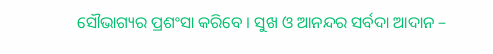ସୌଭାଗ୍ୟର ପ୍ରଶଂସା କରିବେ । ସୁଖ ଓ ଆନନ୍ଦର ସର୍ବଦା ଆଦାନ –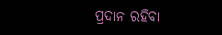ପ୍ରଦାନ ରହିବା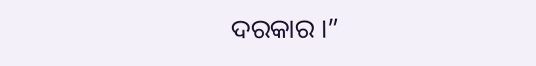ଦରକାର ।”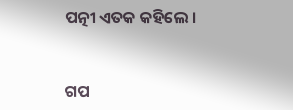ପତ୍ନୀ ଏତକ କହିଲେ ।


ଗପ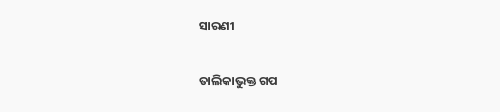ସାରଣୀ

ତାଲିକାଭୁକ୍ତ ଗପ